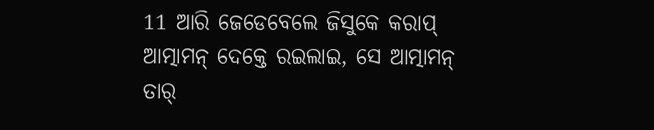11 ଆରି ଜେଡେବେଲେ ଜିସୁକେ କରାପ୍ ଆତ୍ମାମନ୍ ଦେକ୍ତେ ରଇଲାଇ, ସେ ଆତ୍ମାମନ୍ ତାର୍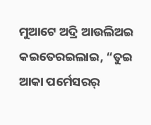ମୁଆଟେ ଅଦ୍ରି ଆଉଲିଅଇ କଇତେରଇଲାଇ, “ତୁଇ ଆକା ପର୍ମେସରର୍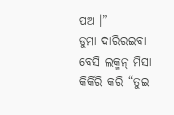ପଅ ।”
ଡୁମା ଦାରିରଇବା ବେସି ଲକ୍ମନ୍ ମିସା କିର୍କିରି କରି “ତୁଇ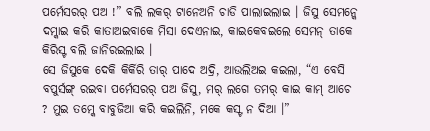ପର୍ମେସରର୍ ପଅ !” ବଲି ଲକର୍ ଟାନେଅନି ଚାଡି ପାଲାଇଲାଇ । ଜିସୁ ସେମନ୍କେ ଦମ୍କାଇ କରି କାତାଅଇବାକେ ମିସା ଦେଏନାଇ, କାଇକେବଇଲେ ସେମନ୍ ତାକେ କିରିସ୍ଟ ବଲି ଜାନିରଇଲାଇ ।
ସେ ଜିସୁକେ ଦେକି କିର୍କିରି ତାର୍ ପାଦେ ଅଦ୍ରି, ଆଉଲିଅଇ କଇଲା, “ଏ ବେସି ବପୁର୍ସଙ୍ଗ୍ ରଇବା ପର୍ମେସରର୍ ପଅ ଜିସୁ, ମର୍ ଲଗେ ତମର୍ କାଇ କାମ୍ ଆଚେ ? ମୁଇ ତମ୍କେ ବାବୁଜିଆ କରି କଇଲିନି, ମକେ କସ୍ଟ ନ ଦିଆ ।”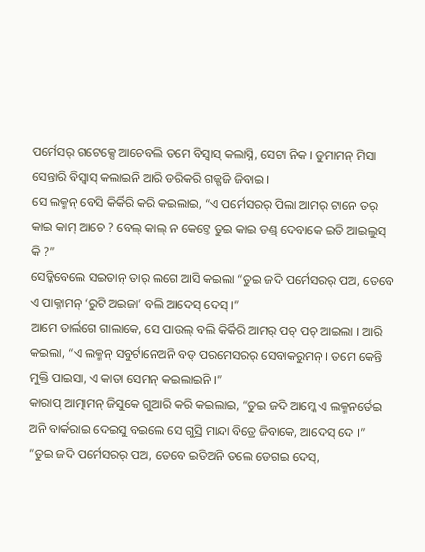ପର୍ମେସର୍ ଗଟେକ୍ସେ ଆଚେବଲି ତମେ ବିସ୍ବାସ୍ କଲାସ୍ନି, ସେଟା ନିକ । ଡୁମାମନ୍ ମିସା ସେନ୍ତାରି ବିସ୍ବାସ୍ କଲାଇନି ଆରି ଡରିକରି ଗଜ୍ଗଜି ଜିବାଇ ।
ସେ ଲକ୍ମନ୍ ବେସି କିର୍କିରି କରି କଇଲାଇ, “ଏ ପର୍ମେସରର୍ ପିଲା ଆମର୍ ଟାନେ ତର୍ କାଇ କାମ୍ ଆଚେ ? ବେଲ୍ କାଲ୍ ନ କେଟ୍ତେ ତୁଇ କାଇ ଡଣ୍ଡ୍ ଦେବାକେ ଇତି ଆଇଲୁସ୍ କି ?”
ସେଡ୍କିବେଲେ ସଇତାନ୍ ତାର୍ ଲଗେ ଆସି କଇଲା “ତୁଇ ଜଦି ପର୍ମେସରର୍ ପଅ, ତେବେ ଏ ପାକ୍ନାମନ୍ ‘ରୁଟି ଅଇଜା’ ବଲି ଆଦେସ୍ ଦେସ୍ ।”
ଆମେ ତାର୍ଲଗେ ଗାଲାକେ, ସେ ପାଉଲ୍ ବଲି କିର୍କିରି ଆମର୍ ପଚ୍ ପଚ୍ ଆଇଲା । ଆରି କଇଲା, “ଏ ଲକ୍ମନ୍ ସବୁର୍ଟାନେଅନି ବଡ୍ ପରମେସରର୍ ସେବାକରୁମନ୍ । ତମେ କେନ୍ତି ମୁକ୍ତି ପାଇସା, ଏ କାତା ସେମନ୍ କଇଲାଇନି ।”
କାରାପ୍ ଆତ୍ମାମନ୍ ଜିସୁକେ ଗୁଆରି କରି କଇଲାଇ, “ତୁଇ ଜଦି ଆମ୍କେ ଏ ଲକ୍ମନର୍ତେଇ ଅନି ବାର୍କରାଇ ଦେଇସୁ ବଇଲେ ସେ ଗୁସ୍ରି ମାନ୍ଦା ବିତ୍ରେ ଜିବାକେ, ଆଦେସ୍ ଦେ ।”
“ତୁଇ ଜଦି ପର୍ମେସରର୍ ପଅ, ତେବେ ଇତିଅନି ତଲେ ଡେଗଇ ଦେସ୍,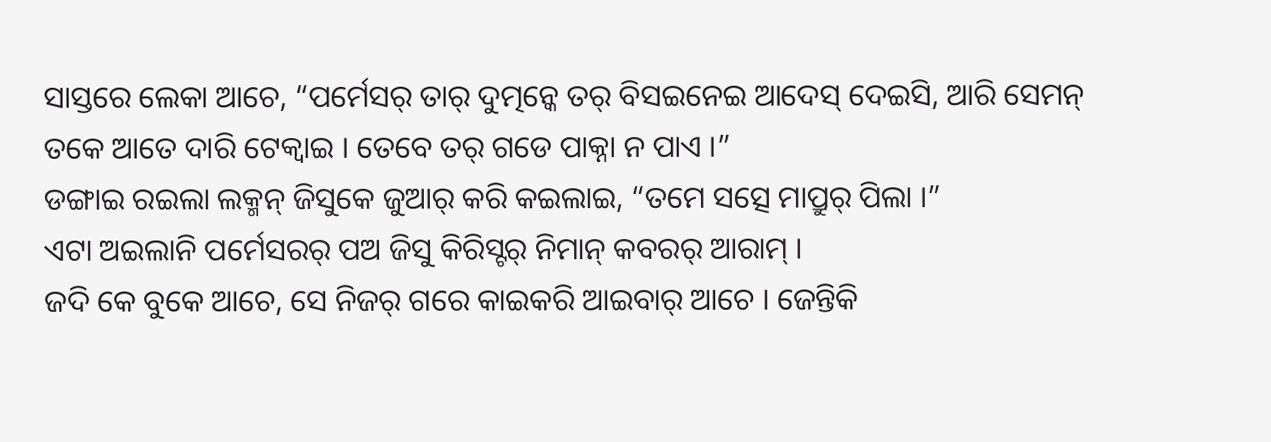ସାସ୍ତରେ ଲେକା ଆଚେ, “ପର୍ମେସର୍ ତାର୍ ଦୁତ୍ମନ୍କେ ତର୍ ବିସଇନେଇ ଆଦେସ୍ ଦେଇସି, ଆରି ସେମନ୍ ତକେ ଆତେ ଦାରି ଟେକ୍ବାଇ । ତେବେ ତର୍ ଗଡେ ପାକ୍ନା ନ ପାଏ ।”
ଡଙ୍ଗାଇ ରଇଲା ଲକ୍ମନ୍ ଜିସୁକେ ଜୁଆର୍ କରି କଇଲାଇ, “ତମେ ସତ୍ସେ ମାପ୍ରୁର୍ ପିଲା ।”
ଏଟା ଅଇଲାନି ପର୍ମେସରର୍ ପଅ ଜିସୁ କିରିସ୍ଟର୍ ନିମାନ୍ କବରର୍ ଆରାମ୍ ।
ଜଦି କେ ବୁକେ ଆଚେ, ସେ ନିଜର୍ ଗରେ କାଇକରି ଆଇବାର୍ ଆଚେ । ଜେନ୍ତିକି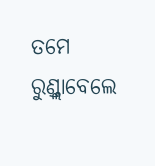ତମେ ରୁଣ୍ଡ୍ଲାବେଲେ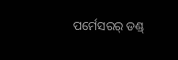ପର୍ମେସରର୍ ଡଣ୍ଡ୍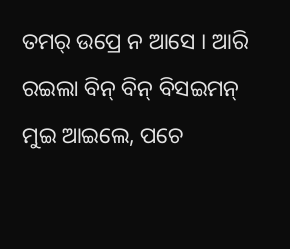ତମର୍ ଉପ୍ରେ ନ ଆସେ । ଆରି ରଇଲା ବିନ୍ ବିନ୍ ବିସଇମନ୍ ମୁଇ ଆଇଲେ, ପଚେ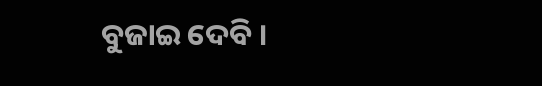ବୁଜାଇ ଦେବି ।